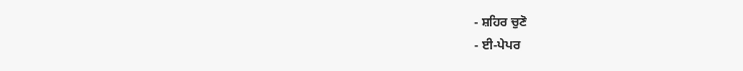- ਸ਼ਹਿਰ ਚੁਣੋ
- ਈ-ਪੇਪਰ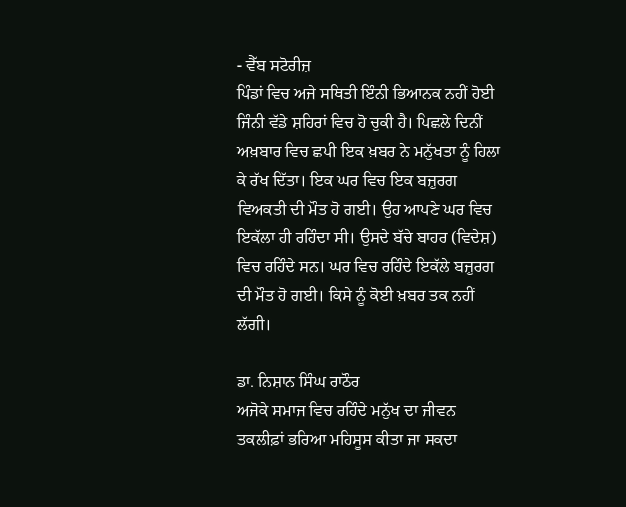- ਵੈੱਬ ਸਟੋਰੀਜ਼
ਪਿੰਡਾਂ ਵਿਚ ਅਜੇ ਸਥਿਤੀ ਇੰਨੀ ਭਿਆਨਕ ਨਹੀਂ ਹੋਈ ਜਿੰਨੀ ਵੱਡੇ ਸ਼ਹਿਰਾਂ ਵਿਚ ਹੋ ਚੁਕੀ ਹੈ। ਪਿਛਲੇ ਦਿਨੀਂ ਅਖ਼ਬਾਰ ਵਿਚ ਛਪੀ ਇਕ ਖ਼ਬਰ ਨੇ ਮਨੁੱਖਤਾ ਨੂੰ ਹਿਲਾ ਕੇ ਰੱਖ ਦਿੱਤਾ। ਇਕ ਘਰ ਵਿਚ ਇਕ ਬਜ਼ੁਰਗ ਵਿਅਕਤੀ ਦੀ ਮੌਤ ਹੋ ਗਈ। ਉਹ ਆਪਣੇ ਘਰ ਵਿਚ ਇਕੱਲਾ ਹੀ ਰਹਿੰਦਾ ਸੀ। ਉਸਦੇ ਬੱਚੇ ਬਾਹਰ (ਵਿਦੇਸ਼) ਵਿਚ ਰਹਿੰਦੇ ਸਨ। ਘਰ ਵਿਚ ਰਹਿੰਦੇ ਇਕੱਲੇ ਬਜ਼ੁਰਗ ਦੀ ਮੌਤ ਹੋ ਗਈ। ਕਿਸੇ ਨੂੰ ਕੋਈ ਖ਼ਬਰ ਤਕ ਨਹੀਂ ਲੱਗੀ।

ਡਾ. ਨਿਸ਼ਾਨ ਸਿੰਘ ਰਾਠੌਰ
ਅਜੋਕੇ ਸਮਾਜ ਵਿਚ ਰਹਿੰਦੇ ਮਨੁੱਖ ਦਾ ਜੀਵਨ ਤਕਲੀਫ਼ਾਂ ਭਰਿਆ ਮਹਿਸੂਸ ਕੀਤਾ ਜਾ ਸਕਦਾ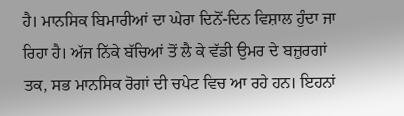ਹੈ। ਮਾਨਸਿਕ ਬਿਮਾਰੀਆਂ ਦਾ ਘੇਰਾ ਦਿਨੋਂ-ਦਿਨ ਵਿਸ਼ਾਲ ਹੁੰਦਾ ਜਾ ਰਿਹਾ ਹੈ। ਅੱਜ ਨਿੱਕੇ ਬੱਚਿਆਂ ਤੋਂ ਲੈ ਕੇ ਵੱਡੀ ਉਮਰ ਦੇ ਬਜ਼ੁਰਗਾਂ ਤਕ, ਸਭ ਮਾਨਸਿਕ ਰੋਗਾਂ ਦੀ ਚਪੇਟ ਵਿਚ ਆ ਰਹੇ ਹਨ। ਇਹਨਾਂ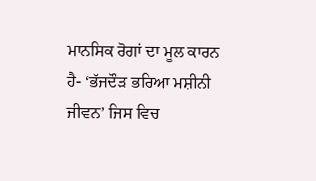ਮਾਨਸਿਕ ਰੋਗਾਂ ਦਾ ਮੂਲ ਕਾਰਨ ਹੈ- ‘ਭੱਜਦੌੜ ਭਰਿਆ ਮਸ਼ੀਨੀ ਜੀਵਨ’ ਜਿਸ ਵਿਚ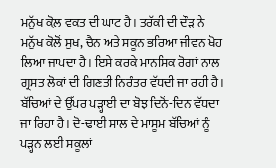ਮਨੁੱਖ ਕੋਲ਼ ਵਕਤ ਦੀ ਘਾਟ ਹੈ। ਤਰੱਕੀ ਦੀ ਦੌੜ ਨੇ ਮਨੁੱਖ ਕੋਲੋਂ ਸੁਖ, ਚੈਨ ਅਤੇ ਸਕੂਨ ਭਰਿਆ ਜੀਵਨ ਖੋਹ ਲਿਆ ਜਾਪਦਾ ਹੈ। ਇਸੇ ਕਰਕੇ ਮਾਨਸਿਕ ਰੋਗਾਂ ਨਾਲ ਗ੍ਰਸਤ ਲੋਕਾਂ ਦੀ ਗਿਣਤੀ ਨਿਰੰਤਰ ਵੱਧਦੀ ਜਾ ਰਹੀ ਹੈ। ਬੱਚਿਆਂ ਦੇ ਉੱਪਰ ਪੜ੍ਹਾਈ ਦਾ ਬੋਝ ਦਿਨੋਂ-ਦਿਨ ਵੱਧਦਾ ਜਾ ਰਿਹਾ ਹੈ। ਦੋ-ਢਾਈ ਸਾਲ ਦੇ ਮਾਸੂਮ ਬੱਚਿਆਂ ਨੂੰ ਪੜ੍ਹਨ ਲਈ ਸਕੂਲਾਂ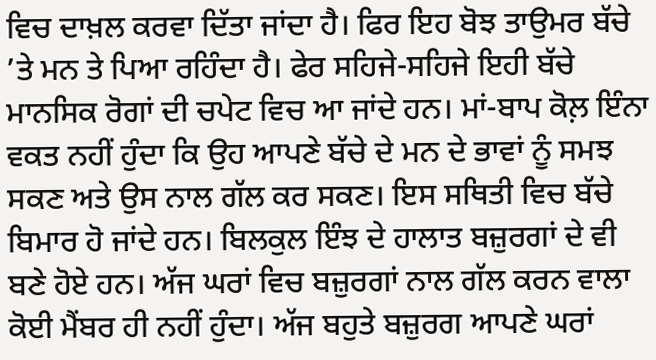ਵਿਚ ਦਾਖ਼ਲ ਕਰਵਾ ਦਿੱਤਾ ਜਾਂਦਾ ਹੈ। ਫਿਰ ਇਹ ਬੋਝ ਤਾਉਮਰ ਬੱਚੇ ’ਤੇ ਮਨ ਤੇ ਪਿਆ ਰਹਿੰਦਾ ਹੈ। ਫੇਰ ਸਹਿਜੇ-ਸਹਿਜੇ ਇਹੀ ਬੱਚੇ ਮਾਨਸਿਕ ਰੋਗਾਂ ਦੀ ਚਪੇਟ ਵਿਚ ਆ ਜਾਂਦੇ ਹਨ। ਮਾਂ-ਬਾਪ ਕੋਲ਼ ਇੰਨਾ ਵਕਤ ਨਹੀਂ ਹੁੰਦਾ ਕਿ ਉਹ ਆਪਣੇ ਬੱਚੇ ਦੇ ਮਨ ਦੇ ਭਾਵਾਂ ਨੂੰ ਸਮਝ ਸਕਣ ਅਤੇ ਉਸ ਨਾਲ ਗੱਲ ਕਰ ਸਕਣ। ਇਸ ਸਥਿਤੀ ਵਿਚ ਬੱਚੇ ਬਿਮਾਰ ਹੋ ਜਾਂਦੇ ਹਨ। ਬਿਲਕੁਲ ਇੰਝ ਦੇ ਹਾਲਾਤ ਬਜ਼ੁਰਗਾਂ ਦੇ ਵੀ ਬਣੇ ਹੋਏ ਹਨ। ਅੱਜ ਘਰਾਂ ਵਿਚ ਬਜ਼ੁਰਗਾਂ ਨਾਲ ਗੱਲ ਕਰਨ ਵਾਲਾ ਕੋਈ ਮੈਂਬਰ ਹੀ ਨਹੀਂ ਹੁੰਦਾ। ਅੱਜ ਬਹੁਤੇ ਬਜ਼ੁਰਗ ਆਪਣੇ ਘਰਾਂ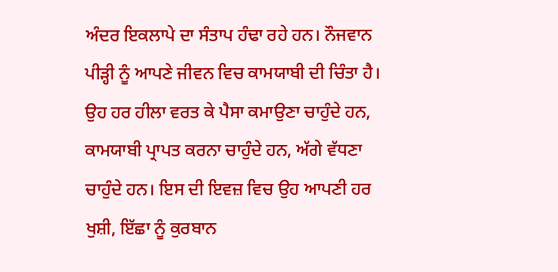ਅੰਦਰ ਇਕਲਾਪੇ ਦਾ ਸੰਤਾਪ ਹੰਢਾ ਰਹੇ ਹਨ। ਨੌਜਵਾਨ ਪੀੜ੍ਹੀ ਨੂੰ ਆਪਣੇ ਜੀਵਨ ਵਿਚ ਕਾਮਯਾਬੀ ਦੀ ਚਿੰਤਾ ਹੈ। ਉਹ ਹਰ ਹੀਲਾ ਵਰਤ ਕੇ ਪੈਸਾ ਕਮਾਉਣਾ ਚਾਹੁੰਦੇ ਹਨ, ਕਾਮਯਾਬੀ ਪ੍ਰਾਪਤ ਕਰਨਾ ਚਾਹੁੰਦੇ ਹਨ, ਅੱਗੇ ਵੱਧਣਾ ਚਾਹੁੰਦੇ ਹਨ। ਇਸ ਦੀ ਇਵਜ਼ ਵਿਚ ਉਹ ਆਪਣੀ ਹਰ ਖੁਸ਼ੀ, ਇੱਛਾ ਨੂੰ ਕੁਰਬਾਨ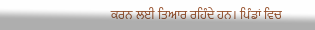ਕਰਨ ਲਈ ਤਿਆਰ ਰਹਿੰਦੇ ਹਨ। ਪਿੰਡਾਂ ਵਿਚ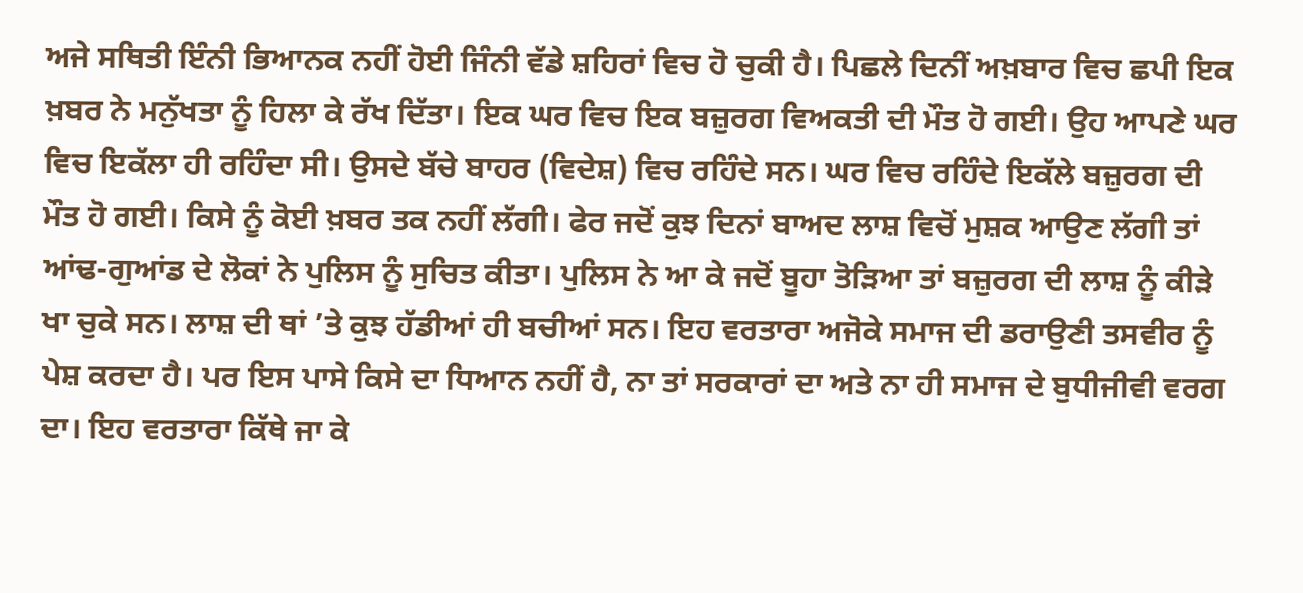ਅਜੇ ਸਥਿਤੀ ਇੰਨੀ ਭਿਆਨਕ ਨਹੀਂ ਹੋਈ ਜਿੰਨੀ ਵੱਡੇ ਸ਼ਹਿਰਾਂ ਵਿਚ ਹੋ ਚੁਕੀ ਹੈ। ਪਿਛਲੇ ਦਿਨੀਂ ਅਖ਼ਬਾਰ ਵਿਚ ਛਪੀ ਇਕ ਖ਼ਬਰ ਨੇ ਮਨੁੱਖਤਾ ਨੂੰ ਹਿਲਾ ਕੇ ਰੱਖ ਦਿੱਤਾ। ਇਕ ਘਰ ਵਿਚ ਇਕ ਬਜ਼ੁਰਗ ਵਿਅਕਤੀ ਦੀ ਮੌਤ ਹੋ ਗਈ। ਉਹ ਆਪਣੇ ਘਰ ਵਿਚ ਇਕੱਲਾ ਹੀ ਰਹਿੰਦਾ ਸੀ। ਉਸਦੇ ਬੱਚੇ ਬਾਹਰ (ਵਿਦੇਸ਼) ਵਿਚ ਰਹਿੰਦੇ ਸਨ। ਘਰ ਵਿਚ ਰਹਿੰਦੇ ਇਕੱਲੇ ਬਜ਼ੁਰਗ ਦੀ ਮੌਤ ਹੋ ਗਈ। ਕਿਸੇ ਨੂੰ ਕੋਈ ਖ਼ਬਰ ਤਕ ਨਹੀਂ ਲੱਗੀ। ਫੇਰ ਜਦੋਂ ਕੁਝ ਦਿਨਾਂ ਬਾਅਦ ਲਾਸ਼ ਵਿਚੋਂ ਮੁਸ਼ਕ ਆਉਣ ਲੱਗੀ ਤਾਂ ਆਂਢ-ਗੁਆਂਡ ਦੇ ਲੋਕਾਂ ਨੇ ਪੁਲਿਸ ਨੂੰ ਸੁਚਿਤ ਕੀਤਾ। ਪੁਲਿਸ ਨੇ ਆ ਕੇ ਜਦੋਂ ਬੂਹਾ ਤੋੜਿਆ ਤਾਂ ਬਜ਼ੁਰਗ ਦੀ ਲਾਸ਼ ਨੂੰ ਕੀੜੇ ਖਾ ਚੁਕੇ ਸਨ। ਲਾਸ਼ ਦੀ ਥਾਂ ’ਤੇ ਕੁਝ ਹੱਡੀਆਂ ਹੀ ਬਚੀਆਂ ਸਨ। ਇਹ ਵਰਤਾਰਾ ਅਜੋਕੇ ਸਮਾਜ ਦੀ ਡਰਾਉਣੀ ਤਸਵੀਰ ਨੂੰ ਪੇਸ਼ ਕਰਦਾ ਹੈ। ਪਰ ਇਸ ਪਾਸੇ ਕਿਸੇ ਦਾ ਧਿਆਨ ਨਹੀਂ ਹੈ, ਨਾ ਤਾਂ ਸਰਕਾਰਾਂ ਦਾ ਅਤੇ ਨਾ ਹੀ ਸਮਾਜ ਦੇ ਬੁਧੀਜੀਵੀ ਵਰਗ ਦਾ। ਇਹ ਵਰਤਾਰਾ ਕਿੱਥੇ ਜਾ ਕੇ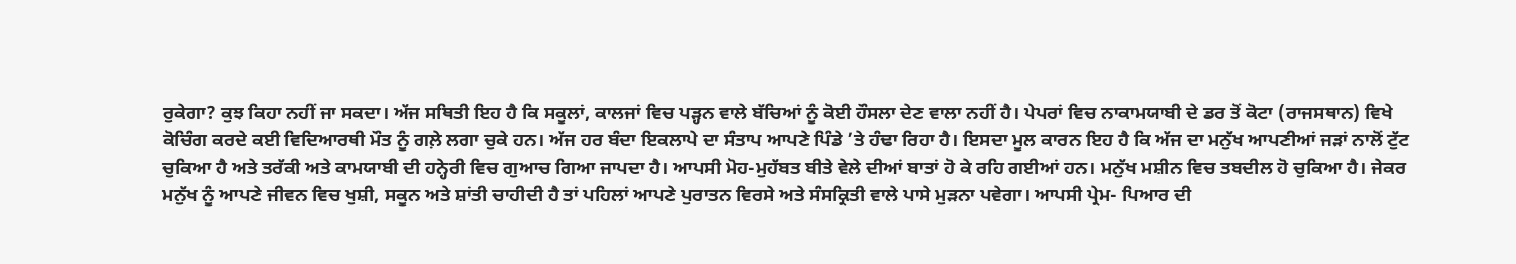ਰੁਕੇਗਾ? ਕੁਝ ਕਿਹਾ ਨਹੀਂ ਜਾ ਸਕਦਾ। ਅੱਜ ਸਥਿਤੀ ਇਹ ਹੈ ਕਿ ਸਕੂਲਾਂ, ਕਾਲਜਾਂ ਵਿਚ ਪੜ੍ਹਨ ਵਾਲੇ ਬੱਚਿਆਂ ਨੂੰ ਕੋਈ ਹੌਸਲਾ ਦੇਣ ਵਾਲਾ ਨਹੀਂ ਹੈ। ਪੇਪਰਾਂ ਵਿਚ ਨਾਕਾਮਯਾਬੀ ਦੇ ਡਰ ਤੋਂ ਕੋਟਾ (ਰਾਜਸਥਾਨ) ਵਿਖੇ ਕੋਚਿੰਗ ਕਰਦੇ ਕਈ ਵਿਦਿਆਰਥੀ ਮੌਤ ਨੂੰ ਗਲ਼ੇ ਲਗਾ ਚੁਕੇ ਹਨ। ਅੱਜ ਹਰ ਬੰਦਾ ਇਕਲਾਪੇ ਦਾ ਸੰਤਾਪ ਆਪਣੇ ਪਿੰਡੇ ’ਤੇ ਹੰਢਾ ਰਿਹਾ ਹੈ। ਇਸਦਾ ਮੂਲ ਕਾਰਨ ਇਹ ਹੈ ਕਿ ਅੱਜ ਦਾ ਮਨੁੱਖ ਆਪਣੀਆਂ ਜੜਾਂ ਨਾਲੋਂ ਟੁੱਟ ਚੁਕਿਆ ਹੈ ਅਤੇ ਤਰੱਕੀ ਅਤੇ ਕਾਮਯਾਬੀ ਦੀ ਹਨ੍ਹੇਰੀ ਵਿਚ ਗੁਆਚ ਗਿਆ ਜਾਪਦਾ ਹੈ। ਆਪਸੀ ਮੋਹ-ਮੁਹੱਬਤ ਬੀਤੇ ਵੇਲੇ ਦੀਆਂ ਬਾਤਾਂ ਹੋ ਕੇ ਰਹਿ ਗਈਆਂ ਹਨ। ਮਨੁੱਖ ਮਸ਼ੀਨ ਵਿਚ ਤਬਦੀਲ ਹੋ ਚੁਕਿਆ ਹੈ। ਜੇਕਰ ਮਨੁੱਖ ਨੂੰ ਆਪਣੇ ਜੀਵਨ ਵਿਚ ਖੁਸ਼ੀ, ਸਕੂਨ ਅਤੇ ਸ਼ਾਂਤੀ ਚਾਹੀਦੀ ਹੈ ਤਾਂ ਪਹਿਲਾਂ ਆਪਣੇ ਪੁਰਾਤਨ ਵਿਰਸੇ ਅਤੇ ਸੰਸਕ੍ਰਿਤੀ ਵਾਲੇ ਪਾਸੇ ਮੁੜਨਾ ਪਵੇਗਾ। ਆਪਸੀ ਪ੍ਰੇਮ- ਪਿਆਰ ਦੀ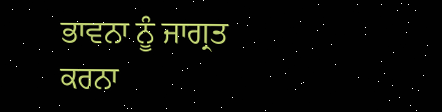ਭਾਵਨਾ ਨੂੰ ਜਾਗ੍ਰਤ ਕਰਨਾ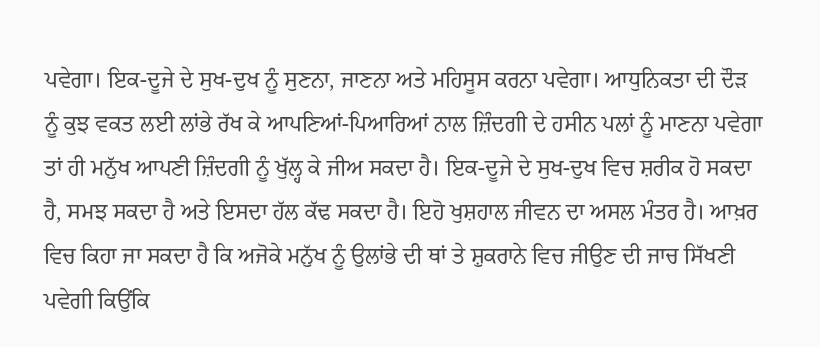ਪਵੇਗਾ। ਇਕ-ਦੂਜੇ ਦੇ ਸੁਖ-ਦੁਖ ਨੂੰ ਸੁਣਨਾ, ਜਾਣਨਾ ਅਤੇ ਮਹਿਸੂਸ ਕਰਨਾ ਪਵੇਗਾ। ਆਧੁਨਿਕਤਾ ਦੀ ਦੌੜ ਨੂੰ ਕੁਝ ਵਕਤ ਲਈ ਲਾਂਭੇ ਰੱਖ ਕੇ ਆਪਣਿਆਂ-ਪਿਆਰਿਆਂ ਨਾਲ ਜ਼ਿੰਦਗੀ ਦੇ ਹਸੀਨ ਪਲਾਂ ਨੂੰ ਮਾਣਨਾ ਪਵੇਗਾ ਤਾਂ ਹੀ ਮਨੁੱਖ ਆਪਣੀ ਜ਼ਿੰਦਗੀ ਨੂੰ ਖੁੱਲ੍ਹ ਕੇ ਜੀਅ ਸਕਦਾ ਹੈ। ਇਕ-ਦੂਜੇ ਦੇ ਸੁਖ-ਦੁਖ ਵਿਚ ਸ਼ਰੀਕ ਹੋ ਸਕਦਾ ਹੈ, ਸਮਝ ਸਕਦਾ ਹੈ ਅਤੇ ਇਸਦਾ ਹੱਲ ਕੱਢ ਸਕਦਾ ਹੈ। ਇਹੋ ਖੁਸ਼ਹਾਲ ਜੀਵਨ ਦਾ ਅਸਲ ਮੰਤਰ ਹੈ। ਆਖ਼ਰ ਵਿਚ ਕਿਹਾ ਜਾ ਸਕਦਾ ਹੈ ਕਿ ਅਜੋਕੇ ਮਨੁੱਖ ਨੂੰ ਉਲਾਂਭੇ ਦੀ ਥਾਂ ਤੇ ਸ਼ੁਕਰਾਨੇ ਵਿਚ ਜੀਉਣ ਦੀ ਜਾਚ ਸਿੱਖਣੀ ਪਵੇਗੀ ਕਿਉਂਕਿ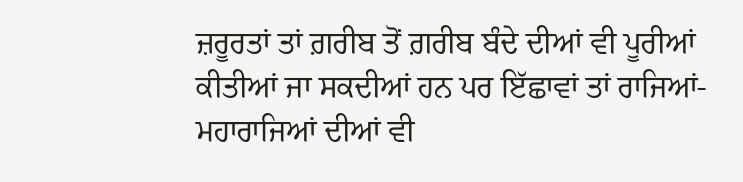ਜ਼ਰੂਰਤਾਂ ਤਾਂ ਗ਼ਰੀਬ ਤੋਂ ਗ਼ਰੀਬ ਬੰਦੇ ਦੀਆਂ ਵੀ ਪੂਰੀਆਂ ਕੀਤੀਆਂ ਜਾ ਸਕਦੀਆਂ ਹਨ ਪਰ ਇੱਛਾਵਾਂ ਤਾਂ ਰਾਜਿਆਂ- ਮਹਾਰਾਜਿਆਂ ਦੀਆਂ ਵੀ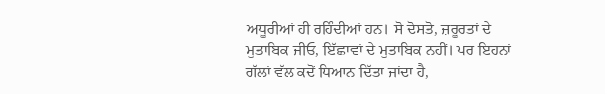ਅਧੂਰੀਆਂ ਹੀ ਰਹਿੰਦੀਆਂ ਹਨ। ਸੋ ਦੋਸਤੋ, ਜ਼ਰੂਰਤਾਂ ਦੇ ਮੁਤਾਬਿਕ ਜੀਓ, ਇੱਛਾਵਾਂ ਦੇ ਮੁਤਾਬਿਕ ਨਹੀਂ। ਪਰ ਇਹਨਾਂ ਗੱਲਾਂ ਵੱਲ ਕਦੋਂ ਧਿਆਨ ਦਿੱਤਾ ਜਾਂਦਾ ਹੈ,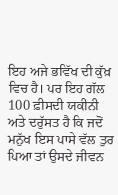ਇਹ ਅਜੇ ਭਵਿੱਖ ਦੀ ਕੁੱਖ਼ ਵਿਚ ਹੈ। ਪਰ ਇਹ ਗੱਲ 100 ਫ਼ੀਸਦੀ ਯਕੀਨੀ ਅਤੇ ਦਰੁੱਸਤ ਹੈ ਕਿ ਜਦੋਂ ਮਨੁੱਖ ਇਸ ਪਾਸੇ ਵੱਲ ਤੁਰ ਪਿਆ ਤਾਂ ਉਸਦੇ ਜੀਵਨ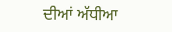ਦੀਆਂ ਅੱਧੀਆ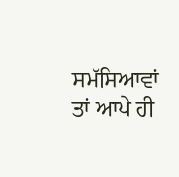ਸਮੱਸਿਆਵਾਂ ਤਾਂ ਆਪੇ ਹੀ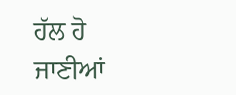ਹੱਲ ਹੋ ਜਾਣੀਆਂ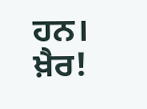ਹਨ। ਖ਼ੈਰ!